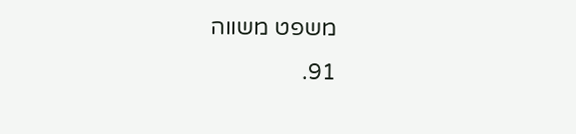משפט משווה
91.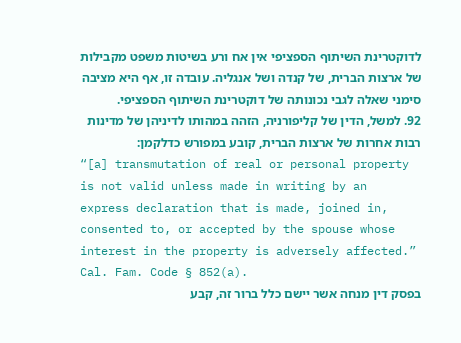לדוקטרינת השיתוף הספציפי אין אח ורע בשיטות משפט מקבילות של ארצות הברית, של קנדה ושל אנגליה. עובדה זו, אף היא מציבה סימני שאלה לגבי נכונותה של דוקטרינת השיתוף הספציפי.
92. למשל, הדין של קליפורניה, הזהה במהותו לדיניהן של מדינות רבות אחרות של ארצות הברית, קובע במפורש כדלקמן:
“[a] transmutation of real or personal property is not valid unless made in writing by an express declaration that is made, joined in, consented to, or accepted by the spouse whose interest in the property is adversely affected.” Cal. Fam. Code § 852(a).
בפסק דין מנחה אשר יישם כלל ברור זה, קבע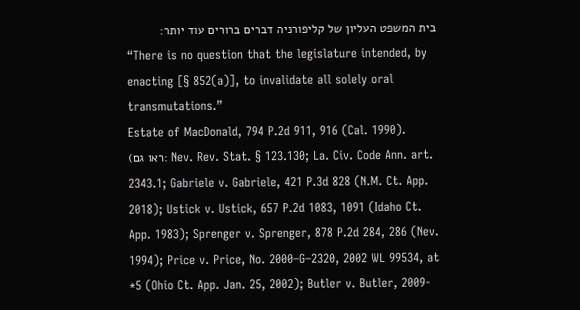בית המשפט העליון של קליפורניה דברים ברורים עוד יותר:
“There is no question that the legislature intended, by enacting [§ 852(a)], to invalidate all solely oral transmutations.”
Estate of MacDonald, 794 P.2d 911, 916 (Cal. 1990).
(ראו גם: Nev. Rev. Stat. § 123.130; La. Civ. Code Ann. art. 2343.1; Gabriele v. Gabriele, 421 P.3d 828 (N.M. Ct. App. 2018); Ustick v. Ustick, 657 P.2d 1083, 1091 (Idaho Ct. App. 1983); Sprenger v. Sprenger, 878 P.2d 284, 286 (Nev. 1994); Price v. Price, No. 2000–G–2320, 2002 WL 99534, at *5 (Ohio Ct. App. Jan. 25, 2002); Butler v. Butler, 2009-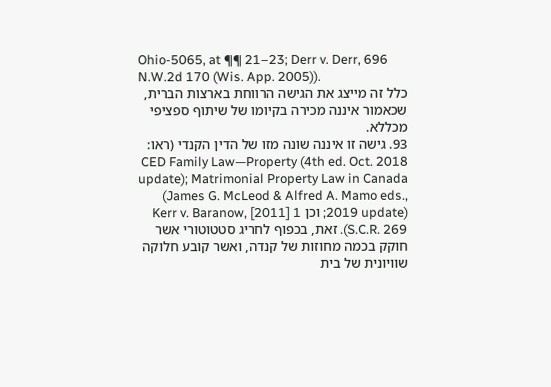Ohio-5065, at ¶¶ 21–23; Derr v. Derr, 696 N.W.2d 170 (Wis. App. 2005)).
כלל זה מייצג את הגישה הרווחת בארצות הברית, שכאמור איננה מכירה בקיומו של שיתוף ספציפי מכללא.
93. גישה זו איננה שונה מזו של הדין הקנדי (ראו: CED Family Law—Property (4th ed. Oct. 2018 update); Matrimonial Property Law in Canada (James G. McLeod & Alfred A. Mamo eds., 2019 update); וכן Kerr v. Baranow, [2011] 1 S.C.R. 269). זאת, בכפוף לחריג סטטוטורי אשר חוקק בכמה מחוזות של קנדה, ואשר קובע חלוקה שוויונית של בית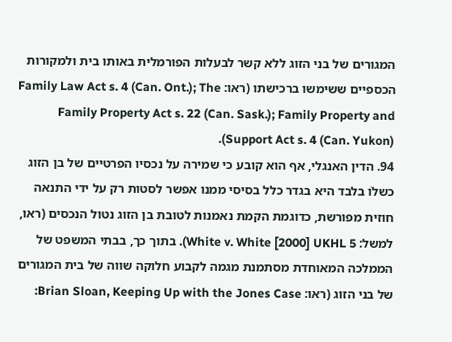המגורים של בני הזוג ללא קשר לבעלות הפורמלית באותו בית ולמקורות הכספיים ששימשו ברכישתו (ראו: Family Law Act s. 4 (Can. Ont.); The Family Property Act s. 22 (Can. Sask.); Family Property and Support Act s. 4 (Can. Yukon)).
94. הדין האנגלי, אף הוא קובע כי שמירה על נכסיו הפרטיים של בן הזוג כשלוֹ בלבד היא בגדר כלל בסיסי ממנו אפשר לסטות רק על ידי התנאה חוזית מפורשת, כדוגמת הקמת נאמנות לטובת בן הזוג נטול הנכסים (ראו, למשל: White v. White [2000] UKHL 5). בתוך כך, בבתי המשפט של הממלכה המאוחדת מסתמנת מגמה לקבוע חלוקה שווה של בית המגורים של בני הזוג (ראו: Brian Sloan, Keeping Up with the Jones Case: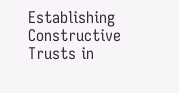Establishing Constructive Trusts in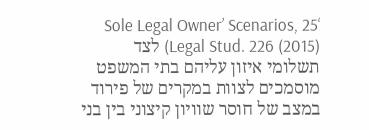‘Sole Legal Owner’ Scenarios, 25 Legal Stud. 226 (2015)) לצד תשלומי איזון עליהם בתי המשפט מוסמכים לצוות במקרים של פירוד במצב של חוסר שוויון קיצוני בין בני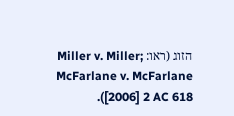הזוג (ראו: Miller v. Miller; McFarlane v. McFarlane [2006] 2 AC 618).